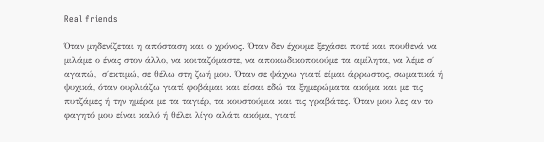Real friends

Όταν μηδενίζεται η απόσταση και ο χρόνος. Όταν δεν έχουμε ξεχάσει ποτέ και πουθενά να μιλάμε ο ένας στον άλλο, να κοιταζόμαστε, να αποκωδικοποιούμε τα αμίλητα, να λέμε σ΄ αγαπώ,  σ΄εκτιμώ, σε θέλω στη ζωή μου. Όταν σε ψάχνω γιατί είμαι άρρωστος, σωματικά ή ψυχικά, όταν ουρλιάζω γιατί φοβάμαι και είσαι εδώ τα ξημερώματα ακόμα και με τις πυτζάμες ή την ημέρα με τα ταγιέρ, τα κουστούμια και τις γραβάτες. Όταν μου λες αν το φαγητό μου είναι καλό ή θέλει λίγο αλάτι ακόμα, γιατί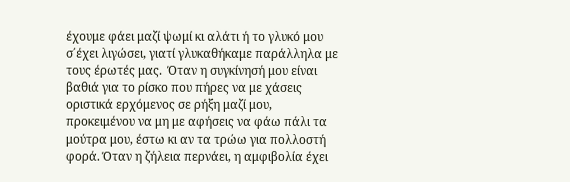έχουμε φάει μαζί ψωμί κι αλάτι ή το γλυκό μου σ΄έχει λιγώσει, γιατί γλυκαθήκαμε παράλληλα με τους έρωτές μας.  Όταν η συγκίνησή μου είναι βαθιά για το ρίσκο που πήρες να με χάσεις οριστικά ερχόμενος σε ρήξη μαζί μου, προκειμένου να μη με αφήσεις να φάω πάλι τα μούτρα μου, έστω κι αν τα τρώω για πολλοστή φορά. Όταν η ζήλεια περνάει, η αμφιβολία έχει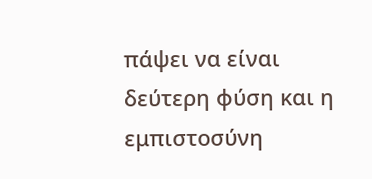πάψει να είναι δεύτερη φύση και η εμπιστοσύνη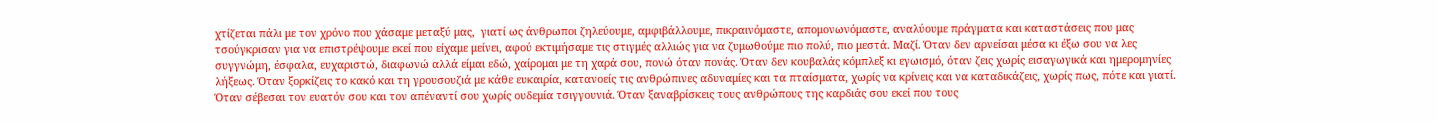χτίζεται πάλι με τον χρόνο που χάσαμε μεταξύ μας,  γιατί ως άνθρωποι ζηλεύουμε, αμφιβάλλουμε, πικραινόμαστε, απομονωνόμαστε, αναλύουμε πράγματα και καταστάσεις που μας τσούγκρισαν για να επιστρέψουμε εκεί που είχαμε μείνει, αφού εκτιμήσαμε τις στιγμές αλλιώς για να ζυμωθούμε πιο πολύ, πιο μεστά. Μαζί. Όταν δεν αρνείσαι μέσα κι έξω σου να λες συγγνώμη, έσφαλα, ευχαριστώ, διαφωνώ αλλά είμαι εδώ, χαίρομαι με τη χαρά σου, πονώ όταν πονάς. Όταν δεν κουβαλάς κόμπλεξ κι εγωισμό, όταν ζεις χωρίς εισαγωγικά και ημερομηνίες λήξεως. Όταν ξορκίζεις το κακό και τη γρουσουζιά με κάθε ευκαιρία, κατανοείς τις ανθρώπινες αδυναμίες και τα πταίσματα, χωρίς να κρίνεις και να καταδικάζεις, χωρίς πως, πότε και γιατί. Όταν σέβεσαι τον ευατόν σου και τον απέναντί σου χωρίς ουδεμία τσιγγουνιά. Όταν ξαναβρίσκεις τους ανθρώπους της καρδιάς σου εκεί που τους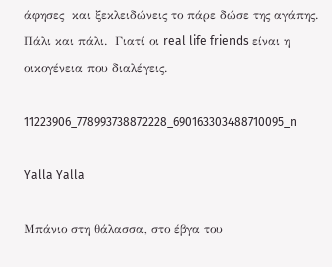άφησες  και ξεκλειδώνεις το πάρε δώσε της αγάπης. Πάλι και πάλι.  Γιατί οι real life friends είναι η οικογένεια που διαλέγεις.

11223906_778993738872228_690163303488710095_n

Yalla Yalla

Μπάνιο στη θάλασσα, στο έβγα του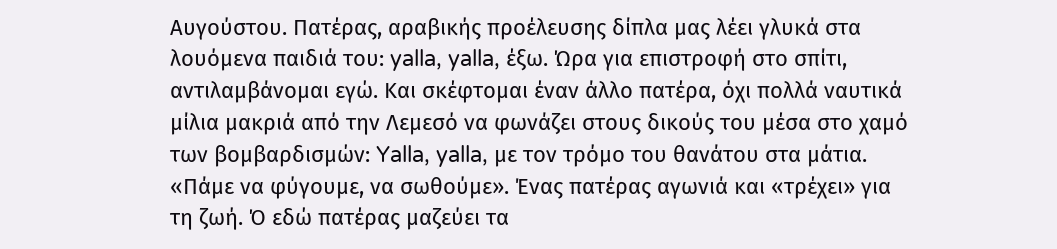Αυγούστου. Πατέρας, αραβικής προέλευσης δίπλα μας λέει γλυκά στα λουόμενα παιδιά του: yalla, yalla, έξω. Ώρα για επιστροφή στο σπίτι, αντιλαμβάνομαι εγώ. Και σκέφτομαι έναν άλλο πατέρα, όχι πολλά ναυτικά μίλια μακριά από την Λεμεσό να φωνάζει στους δικούς του μέσα στο χαμό των βομβαρδισμών: Yalla, yalla, με τον τρόμο του θανάτου στα μάτια. «Πάμε να φύγουμε, να σωθούμε». Ένας πατέρας αγωνιά και «τρέχει» για τη ζωή. Ό εδώ πατέρας μαζεύει τα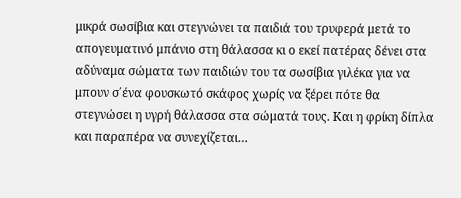μικρά σωσίβια και στεγνώνει τα παιδιά του τρυφερά μετά το απογευματινό μπάνιο στη θάλασσα κι ο εκεί πατέρας δένει στα αδύναμα σώματα των παιδιών του τα σωσίβια γιλέκα για να μπουν σ΄ένα φουσκωτό σκάφος χωρίς να ξέρει πότε θα στεγνώσει η υγρή θάλασσα στα σώματά τους. Και η φρίκη δίπλα και παραπέρα να συνεχίζεται…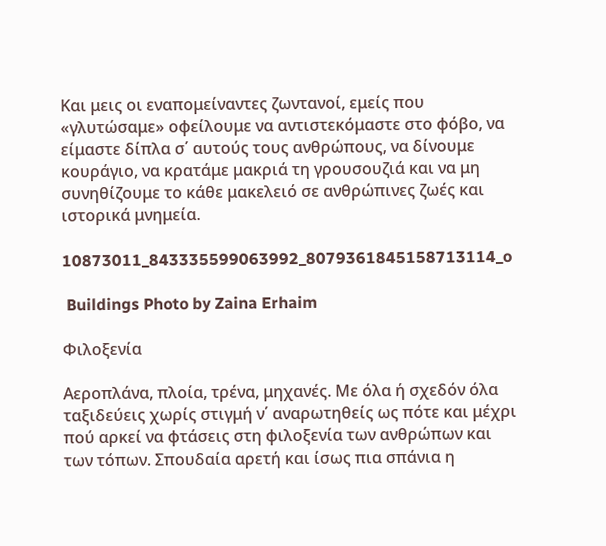Και μεις οι εναπομείναντες ζωντανοί, εμείς που «γλυτώσαμε» οφείλουμε να αντιστεκόμαστε στο φόβο, να είμαστε δίπλα σ΄ αυτούς τους ανθρώπους, να δίνουμε κουράγιο, να κρατάμε μακριά τη γρουσουζιά και να μη συνηθίζουμε το κάθε μακελειό σε ανθρώπινες ζωές και ιστορικά μνημεία.

10873011_843335599063992_8079361845158713114_o

 Buildings Photo by Zaina Erhaim

Φιλοξενία

Αεροπλάνα, πλοία, τρένα, μηχανές. Με όλα ή σχεδόν όλα ταξιδεύεις χωρίς στιγμή ν΄ αναρωτηθείς ως πότε και μέχρι πού αρκεί να φτάσεις στη φιλοξενία των ανθρώπων και των τόπων. Σπουδαία αρετή και ίσως πια σπάνια η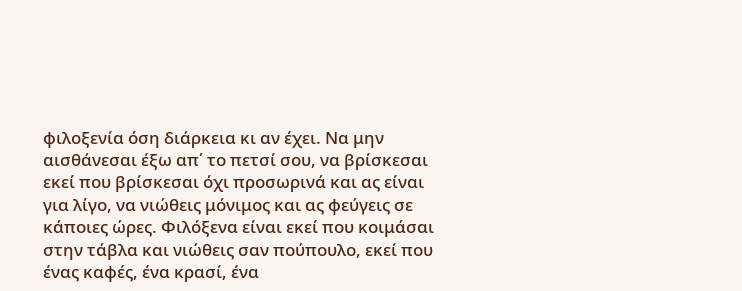φιλοξενία όση διάρκεια κι αν έχει. Να μην αισθάνεσαι έξω απ΄ το πετσί σου, να βρίσκεσαι εκεί που βρίσκεσαι όχι προσωρινά και ας είναι για λίγο, να νιώθεις μόνιμος και ας φεύγεις σε κάποιες ώρες. Φιλόξενα είναι εκεί που κοιμάσαι στην τάβλα και νιώθεις σαν πούπουλο, εκεί που ένας καφές, ένα κρασί, ένα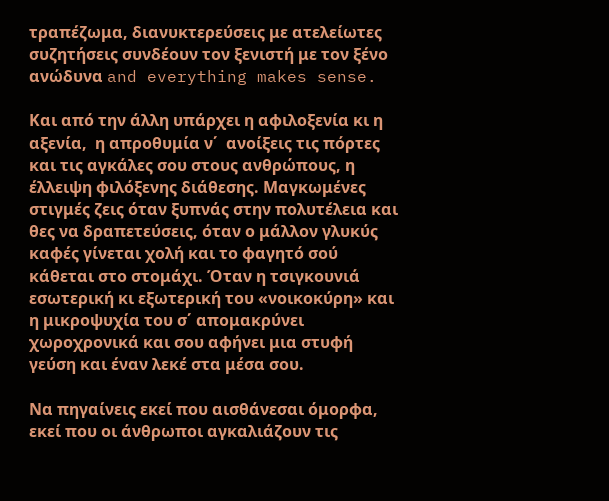τραπέζωμα, διανυκτερεύσεις με ατελείωτες συζητήσεις συνδέουν τον ξενιστή με τον ξένο ανώδυνα and everything makes sense.

Και από την άλλη υπάρχει η αφιλοξενία κι η αξενία,  η απροθυμία ν΄  ανοίξεις τις πόρτες και τις αγκάλες σου στους ανθρώπους, η έλλειψη φιλόξενης διάθεσης. Μαγκωμένες στιγμές ζεις όταν ξυπνάς στην πολυτέλεια και θες να δραπετεύσεις, όταν ο μάλλον γλυκύς καφές γίνεται χολή και το φαγητό σού κάθεται στο στομάχι. Όταν η τσιγκουνιά εσωτερική κι εξωτερική του «νοικοκύρη» και η μικροψυχία του σ΄ απομακρύνει χωροχρονικά και σου αφήνει μια στυφή γεύση και έναν λεκέ στα μέσα σου.

Να πηγαίνεις εκεί που αισθάνεσαι όμορφα, εκεί που οι άνθρωποι αγκαλιάζουν τις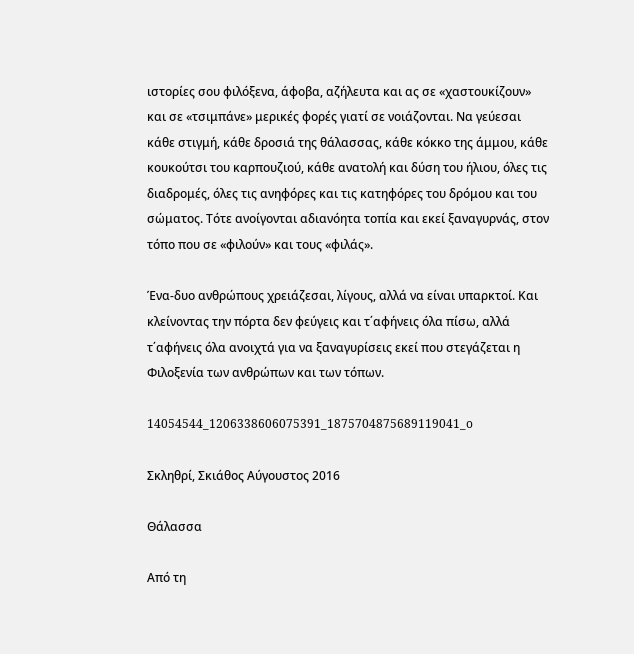ιστορίες σου φιλόξενα, άφοβα, αζήλευτα και ας σε «χαστουκίζουν» και σε «τσιμπάνε» μερικές φορές γιατί σε νοιάζονται. Να γεύεσαι κάθε στιγμή, κάθε δροσιά της θάλασσας, κάθε κόκκο της άμμου, κάθε κουκούτσι του καρπουζιού, κάθε ανατολή και δύση του ήλιου, όλες τις διαδρομές, όλες τις ανηφόρες και τις κατηφόρες του δρόμου και του σώματος. Τότε ανοίγονται αδιανόητα τοπία και εκεί ξαναγυρνάς, στον τόπο που σε «φιλούν» και τους «φιλάς».

Ένα-δυο ανθρώπους χρειάζεσαι, λίγους, αλλά να είναι υπαρκτοί. Και κλείνοντας την πόρτα δεν φεύγεις και τ΄αφήνεις όλα πίσω, αλλά τ΄αφήνεις όλα ανοιχτά για να ξαναγυρίσεις εκεί που στεγάζεται η Φιλοξενία των ανθρώπων και των τόπων.

14054544_1206338606075391_1875704875689119041_o

Σκληθρί, Σκιάθος Αύγουστος 2016

Θάλασσα

Από τη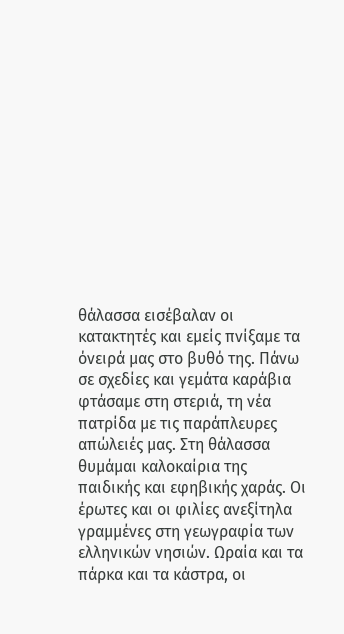θάλασσα εισέβαλαν οι κατακτητές και εμείς πνίξαμε τα όνειρά μας στο βυθό της. Πάνω σε σχεδίες και γεμάτα καράβια φτάσαμε στη στεριά, τη νέα πατρίδα με τις παράπλευρες απώλειές μας. Στη θάλασσα θυμάμαι καλοκαίρια της παιδικής και εφηβικής χαράς. Οι έρωτες και οι φιλίες ανεξίτηλα γραμμένες στη γεωγραφία των ελληνικών νησιών. Ωραία και τα πάρκα και τα κάστρα, οι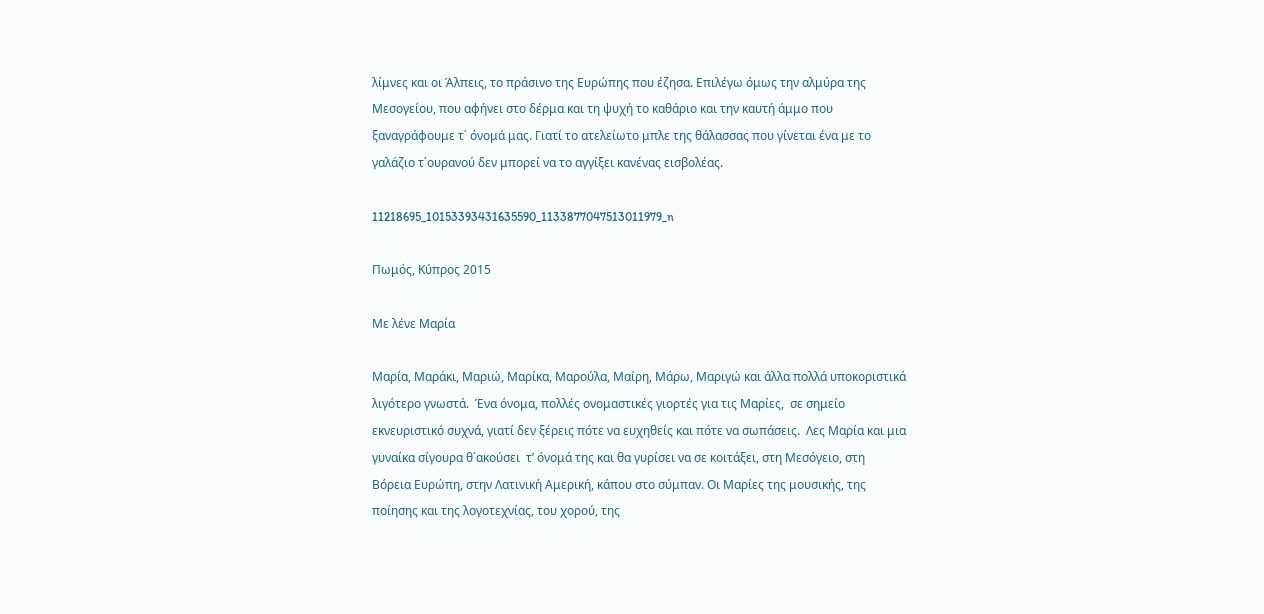λίμνες και οι Άλπεις, το πράσινο της Ευρώπης που έζησα. Επιλέγω όμως την αλμύρα της Μεσογείου, που αφήνει στο δέρμα και τη ψυχή το καθάριο και την καυτή άμμο που ξαναγράφουμε τ΄ όνομά μας. Γιατί το ατελείωτο μπλε της θάλασσας που γίνεται ένα με το γαλάζιο τ΄ουρανού δεν μπορεί να το αγγίξει κανένας εισβολέας.

11218695_10153393431635590_1133877047513011979_n

Πωμός, Κύπρος 2015

Με λένε Μαρία

Μαρία, Μαράκι, Μαριώ, Μαρίκα, Μαρούλα, Μαίρη, Μάρω, Μαριγώ και άλλα πολλά υποκοριστικά λιγότερο γνωστά.  Ένα όνομα, πολλές ονομαστικές γιορτές για τις Μαρίες,  σε σημείο εκνευριστικό συχνά, γιατί δεν ξέρεις πότε να ευχηθείς και πότε να σωπάσεις.  Λες Μαρία και μια γυναίκα σίγουρα θ΄ακούσει  τ’ όνομά της και θα γυρίσει να σε κοιτάξει, στη Μεσόγειο, στη Βόρεια Ευρώπη, στην Λατινική Αμερική, κάπου στο σύμπαν. Οι Μαρίες της μουσικής, της ποίησης και της λογοτεχνίας, του χορού, της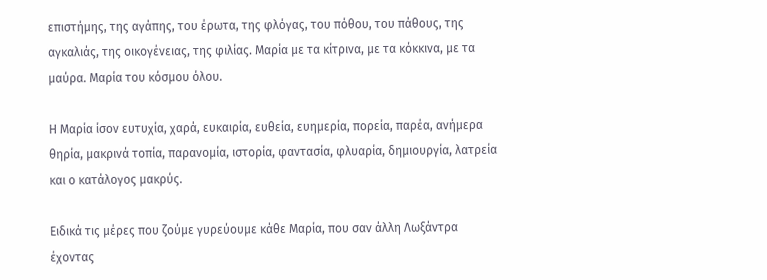επιστήμης, της αγάπης, του έρωτα, της φλόγας, του πόθου, του πάθους, της αγκαλιάς, της οικογένειας, της φιλίας. Μαρία με τα κίτρινα, με τα κόκκινα, με τα μαύρα. Μαρία του κόσμου όλου.

Η Μαρία ίσον ευτυχία, χαρά, ευκαιρία, ευθεία, ευημερία, πορεία, παρέα, ανήμερα θηρία, μακρινά τοπία, παρανομία, ιστορία, φαντασία, φλυαρία, δημιουργία, λατρεία και ο κατάλογος μακρύς.

Ειδικά τις μέρες που ζούμε γυρεύουμε κάθε Μαρία, που σαν άλλη Λωξάντρα έχοντας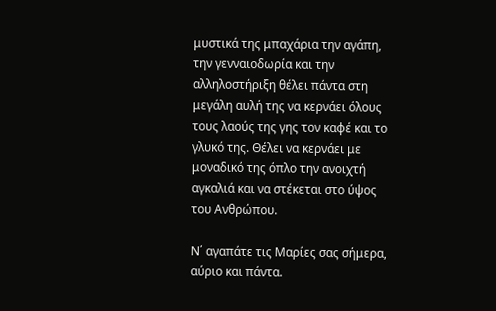μυστικά της μπαχάρια την αγάπη, την γενναιοδωρία και την αλληλοστήριξη θέλει πάντα στη μεγάλη αυλή της να κερνάει όλους τους λαούς της γης τον καφέ και το γλυκό της. Θέλει να κερνάει με μοναδικό της όπλο την ανοιχτή αγκαλιά και να στέκεται στο ύψος του Ανθρώπου.

Ν΄ αγαπάτε τις Μαρίες σας σήμερα, αύριο και πάντα.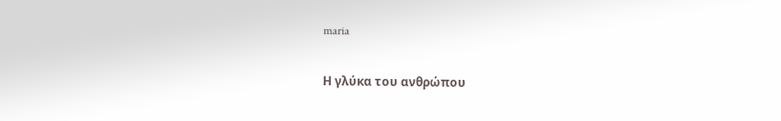maria

Η γλύκα του ανθρώπου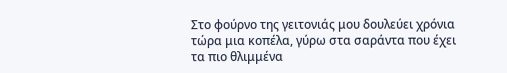Στο φούρνο της γειτονιάς μου δουλεύει χρόνια τώρα μια κοπέλα, γύρω στα σαράντα που έχει τα πιο θλιμμένα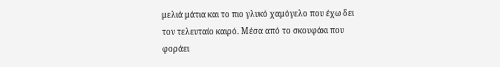μελιά μάτια και το πιο γλυκό χαμόγελο που έχω δει τον τελευταίο καιρό. Μέσα από το σκουφάκι που φοράει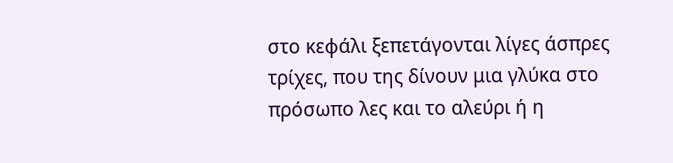στο κεφάλι ξεπετάγονται λίγες άσπρες τρίχες, που της δίνουν μια γλύκα στο πρόσωπο λες και το αλεύρι ή η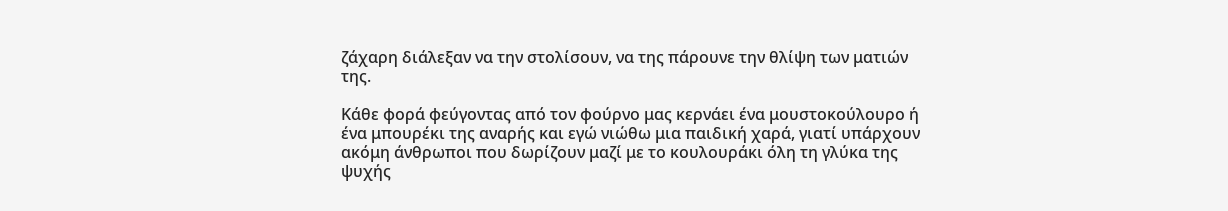ζάχαρη διάλεξαν να την στολίσουν, να της πάρουνε την θλίψη των ματιών της.

Κάθε φορά φεύγοντας από τον φούρνο μας κερνάει ένα μουστοκούλουρο ή ένα μπουρέκι της αναρής και εγώ νιώθω μια παιδική χαρά, γιατί υπάρχουν ακόμη άνθρωποι που δωρίζουν μαζί με το κουλουράκι όλη τη γλύκα της ψυχής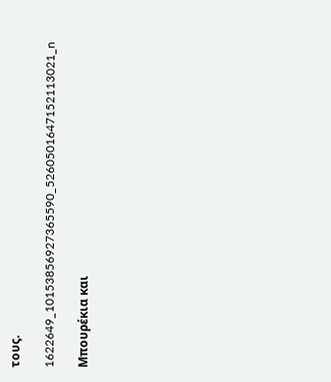τους.

1622649_10153856927365590_5260501647152113021_n

Μπουρέκια και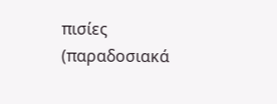πισίες (παραδοσιακά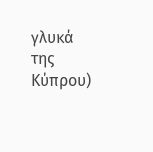γλυκά της Κύπρου)